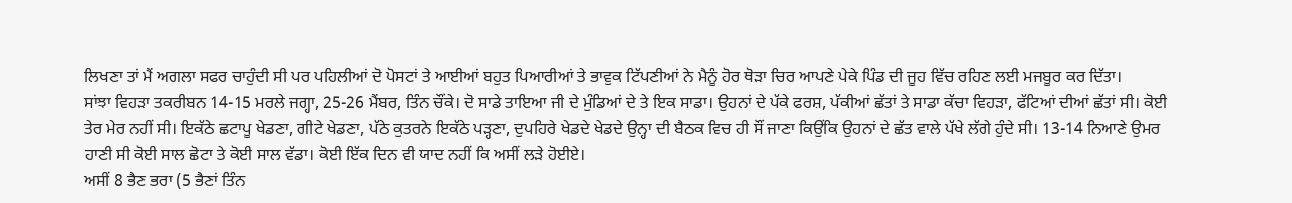ਲਿਖਣਾ ਤਾਂ ਮੈਂ ਅਗਲਾ ਸਫਰ ਚਾਹੁੰਦੀ ਸੀ ਪਰ ਪਹਿਲੀਆਂ ਦੋ ਪੋਸਟਾਂ ਤੇ ਆਈਆਂ ਬਹੁਤ ਪਿਆਰੀਆਂ ਤੇ ਭਾਵੁਕ ਟਿੱਪਣੀਆਂ ਨੇ ਮੈਨੂੰ ਹੋਰ ਥੋੜਾ ਚਿਰ ਆਪਣੇ ਪੇਕੇ ਪਿੰਡ ਦੀ ਜੂਹ ਵਿੱਚ ਰਹਿਣ ਲਈ ਮਜਬੂਰ ਕਰ ਦਿੱਤਾ।
ਸਾਂਝਾ ਵਿਹੜਾ ਤਕਰੀਬਨ 14-15 ਮਰਲੇ ਜਗ੍ਹਾ, 25-26 ਮੈਂਬਰ, ਤਿੰਨ ਚੌਂਕੇ। ਦੋ ਸਾਡੇ ਤਾਇਆ ਜੀ ਦੇ ਮੁੰਡਿਆਂ ਦੇ ਤੇ ਇਕ ਸਾਡਾ। ਉਹਨਾਂ ਦੇ ਪੱਕੇ ਫਰਸ਼, ਪੱਕੀਆਂ ਛੱਤਾਂ ਤੇ ਸਾਡਾ ਕੱਚਾ ਵਿਹੜਾ, ਫੱਟਿਆਂ ਦੀਆਂ ਛੱਤਾਂ ਸੀ। ਕੋਈ ਤੇਰ ਮੇਰ ਨਹੀਂ ਸੀ। ਇਕੱਠੇ ਛਟਾਪੂ ਖੇਡਣਾ, ਗੀਟੇ ਖੇਡਣਾ, ਪੱਠੇ ਕੁਤਰਨੇ ਇਕੱਠੇ ਪੜ੍ਹਣਾ, ਦੁਪਹਿਰੇ ਖੇਡਦੇ ਖੇਡਦੇ ਉਨ੍ਹਾ ਦੀ ਬੈਠਕ ਵਿਚ ਹੀ ਸੌਂ ਜਾਣਾ ਕਿਉਂਕਿ ਉਹਨਾਂ ਦੇ ਛੱਤ ਵਾਲੇ ਪੱਖੇ ਲੱਗੇ ਹੁੰਦੇ ਸੀ। 13-14 ਨਿਆਣੇ ਉਮਰ ਹਾਣੀ ਸੀ ਕੋਈ ਸਾਲ ਛੋਟਾ ਤੇ ਕੋਈ ਸਾਲ ਵੱਡਾ। ਕੋਈ ਇੱਕ ਦਿਨ ਵੀ ਯਾਦ ਨਹੀਂ ਕਿ ਅਸੀਂ ਲੜੇ ਹੋਈਏ।
ਅਸੀਂ 8 ਭੈਣ ਭਰਾ (5 ਭੈਣਾਂ ਤਿੰਨ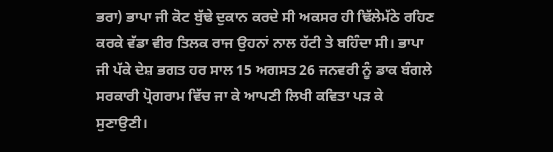ਭਰਾ) ਭਾਪਾ ਜੀ ਕੋਟ ਬੁੱਢੇ ਦੁਕਾਨ ਕਰਦੇ ਸੀ ਅਕਸਰ ਹੀ ਢਿੱਲੇਮੱਠੇ ਰਹਿਣ ਕਰਕੇ ਵੱਡਾ ਵੀਰ ਤਿਲਕ ਰਾਜ ਉਹਨਾਂ ਨਾਲ ਹੱਟੀ ਤੇ ਬਹਿੰਦਾ ਸੀ। ਭਾਪਾ ਜੀ ਪੱਕੇ ਦੇਸ਼ ਭਗਤ ਹਰ ਸਾਲ 15 ਅਗਸਤ 26 ਜਨਵਰੀ ਨੂੰ ਡਾਕ ਬੰਗਲੇ ਸਰਕਾਰੀ ਪ੍ਰੋਗਰਾਮ ਵਿੱਚ ਜਾ ਕੇ ਆਪਣੀ ਲਿਖੀ ਕਵਿਤਾ ਪੜ ਕੇ ਸੁਣਾਉਣੀ।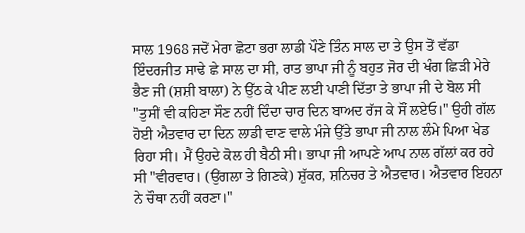ਸਾਲ 1968 ਜਦੋਂ ਮੇਰਾ ਛੋਟਾ ਭਰਾ ਲਾਡੀ ਪੌਣੇ ਤਿੰਨ ਸਾਲ ਦਾ ਤੇ ਉਸ ਤੋਂ ਵੱਡਾ ਇੰਦਰਜੀਤ ਸਾਢੇ ਛੇ ਸਾਲ ਦਾ ਸੀ, ਰਾਤ ਭਾਪਾ ਜੀ ਨੂੰ ਬਹੁਤ ਜੋਰ ਦੀ ਖੰਗ ਛਿੜੀ ਮੇਰੇ ਭੈਣ ਜੀ (ਸ਼ਸ਼ੀ ਬਾਲਾ) ਨੇ ਉੱਠ ਕੇ ਪੀਣ ਲਈ ਪਾਣੀ ਦਿੱਤਾ ਤੇ ਭਾਪਾ ਜੀ ਦੇ ਬੋਲ ਸੀ "ਤੁਸੀਂ ਵੀ ਕਹਿਣਾ ਸੌਣ ਨਹੀਂ ਦਿੰਦਾ ਚਾਰ ਦਿਨ ਬਾਅਦ ਰੱਜ ਕੇ ਸੌਂ ਲਏਓ।" ਉਹੀ ਗੱਲ ਹੋਈ ਐਤਵਾਰ ਦਾ ਦਿਨ ਲਾਡੀ ਵਾਣ ਵਾਲੇ ਮੰਜੇ ਉੱਤੇ ਭਾਪਾ ਜੀ ਨਾਲ ਲੰਮੇ ਪਿਆ ਖੇਡ ਰਿਹਾ ਸੀ। ਮੈਂ ਉਹਦੇ ਕੋਲ ਹੀ ਬੈਠੀ ਸੀ। ਭਾਪਾ ਜੀ ਆਪਣੇ ਆਪ ਨਾਲ ਗੱਲਾਂ ਕਰ ਰਹੇ ਸੀ "ਵੀਰਵਾਰ। (ਉਂਗਲਾ ਤੇ ਗਿਣਕੇ) ਸ਼ੁੱਕਰ, ਸ਼ਨਿਚਰ ਤੇ ਐਤਵਾਰ। ਐਤਵਾਰ ਇਹਨਾ ਨੇ ਚੌਥਾ ਨਹੀਂ ਕਰਣਾ।"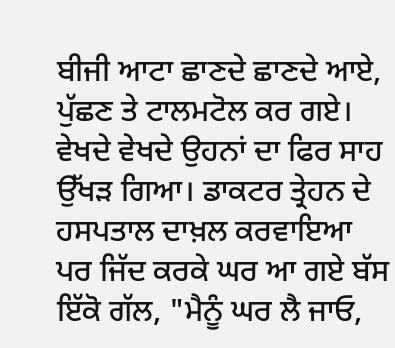ਬੀਜੀ ਆਟਾ ਛਾਣਦੇ ਛਾਣਦੇ ਆਏ, ਪੁੱਛਣ ਤੇ ਟਾਲਮਟੋਲ ਕਰ ਗਏ। ਵੇਖਦੇ ਵੇਖਦੇ ਉਹਨਾਂ ਦਾ ਫਿਰ ਸਾਹ ਉੱਖੜ ਗਿਆ। ਡਾਕਟਰ ਤ੍ਰੇਹਨ ਦੇ ਹਸਪਤਾਲ ਦਾਖ਼ਲ ਕਰਵਾਇਆ ਪਰ ਜਿੱਦ ਕਰਕੇ ਘਰ ਆ ਗਏ ਬੱਸ ਇੱਕੋ ਗੱਲ, "ਮੈਨੂੰ ਘਰ ਲੈ ਜਾਓ,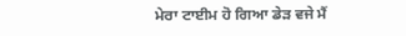ਮੇਰਾ ਟਾਈਮ ਹੋ ਗਿਆ ਡੇੜ ਵਜੇ ਮੈਂ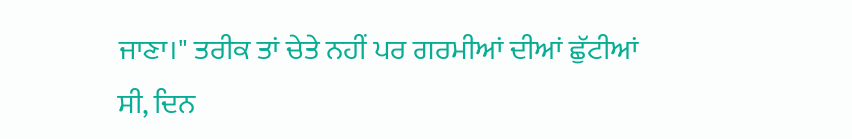ਜਾਣਾ।" ਤਰੀਕ ਤਾਂ ਚੇਤੇ ਨਹੀਂ ਪਰ ਗਰਮੀਆਂ ਦੀਆਂ ਛੁੱਟੀਆਂ ਸੀ, ਦਿਨ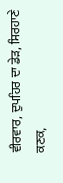ਵੀਰਵਾਰ, ਦੁਪਹਿਰ ਦਾ ਡੇੜ, ਸਿਰਹਾਣੇ ਕਣਕ,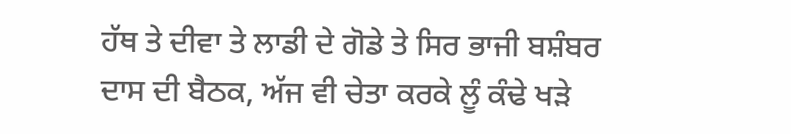ਹੱਥ ਤੇ ਦੀਵਾ ਤੇ ਲਾਡੀ ਦੇ ਗੋਡੇ ਤੇ ਸਿਰ ਭਾਜੀ ਬਸ਼ੰਬਰ ਦਾਸ ਦੀ ਬੈਠਕ, ਅੱਜ ਵੀ ਚੇਤਾ ਕਰਕੇ ਲੂੰ ਕੰਢੇ ਖੜੇ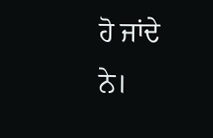ਹੋ ਜਾਂਦੇ ਨੇ।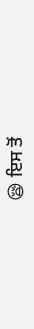😪 ਇਸ ਤੋਂ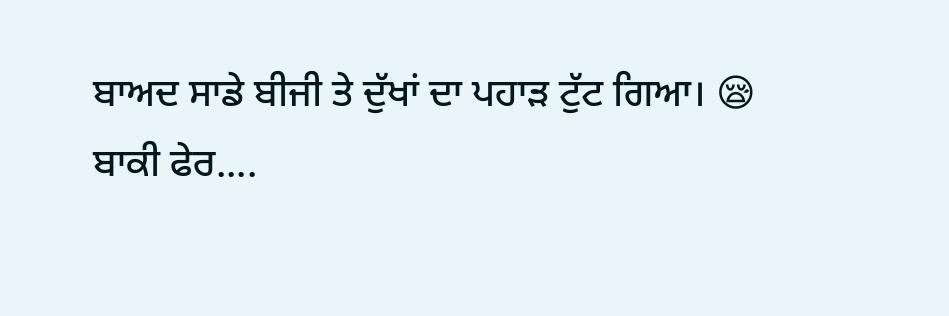ਬਾਅਦ ਸਾਡੇ ਬੀਜੀ ਤੇ ਦੁੱਖਾਂ ਦਾ ਪਹਾੜ ਟੁੱਟ ਗਿਆ। 😪
ਬਾਕੀ ਫੇਰ....